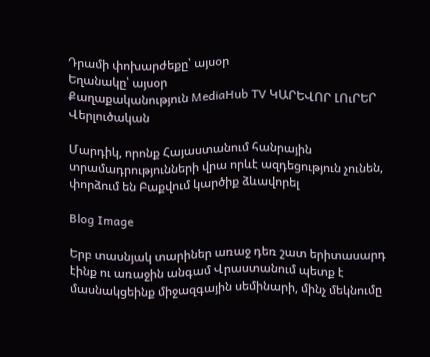Դրամի փոխարժեքը՝ այսօր
Եղանակը՝ այսօր
Քաղաքականություն MediaHub TV ԿԱՐԵՎՈՐ ԼՈւՐԵՐ Վերլուծական

Մարդիկ, որոնք Հայաստանում հանրային տրամադրությունների վրա որևէ ազդեցություն չունեն, փորձում են Բաքվում կարծիք ձևավորել

Blog Image

Երբ տասնյակ տարիներ առաջ դեռ շատ երիտասարդ էինք ու առաջին անգամ Վրաստանում պետք է մասնակցեինք միջազգային սեմինարի, մինչ մեկնումը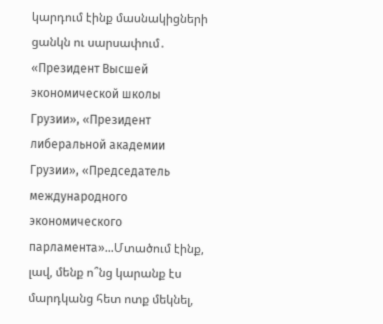կարդում էինք մասնակիցների ցանկն ու սարսափում․ «Президент Высшей экономической школы Грузии», «Президент либеральной академии Грузии», «Председатель международного экономического парламента»...Մտածում էինք, լավ, մենք ո՞նց կարանք էս մարդկանց հետ ոտք մեկնել,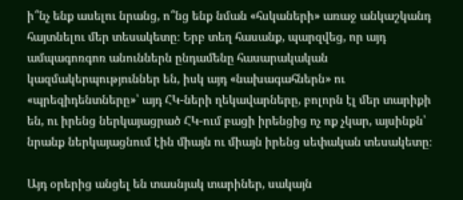ի՞նչ ենք ասելու նրանց, ո՞նց ենք նման «հսկաների» առաջ անկաշկանդ հայտնելու մեր տեսակետը։ Երբ տեղ հասանք, պարզվեց, որ այդ ամպագոռգոռ անուններն ընդամենը հասարակական կազմակերպություններ են, իսկ այդ «նախագահներն» ու «պրեզիդենտները»՝ այդ ՀԿ-ների ղեկավարները, բոլորն էլ մեր տարիքի են, ու իրենց ներկայացրած ՀԿ-ում բացի իրենցից ոչ ոք չկար, այսինքն՝ նրանք ներկայացնում էին միայն ու միայն իրենց սեփական տեսակետը։

Այդ օրերից անցել են տասնյակ տարիներ, սակայն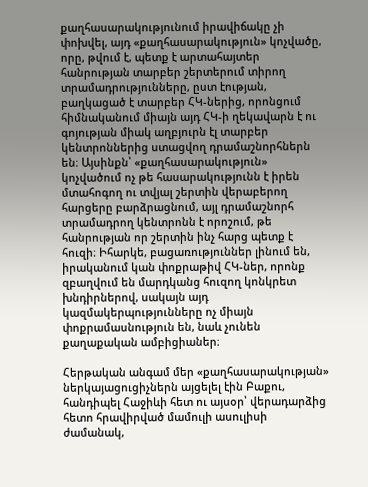քաղհասարակությունում իրավիճակը չի փոխվել, այդ «քաղհասարակություն» կոչվածը, որը, թվում է, պետք է արտահայտեր հանրության տարբեր շերտերում տիրող տրամադրությունները, ըստ էության, բաղկացած է տարբեր ՀԿ-ներից, որոնցում հիմնականում միայն այդ ՀԿ-ի ղեկավարն է ու գոյության միակ աղբյուրն էլ տարբեր կենտրոններից ստացվող դրամաշնորհներն են։ Այսինքն՝ «քաղհասարակություն» կոչվածում ոչ թե հասարակությունն է իրեն մտահոգող ու տվյալ շերտին վերաբերող հարցերը բարձրացնում, այլ դրամաշնորհ տրամադրող կենտրոնն է որոշում, թե հանրության որ շերտին ինչ հարց պետք է հուզի։ Իհարկե, բացառություններ լինում են, իրականում կան փոքրաթիվ ՀԿ-ներ, որոնք զբաղվում են մարդկանց հուզող կոնկրետ խնդիրներով, սակայն այդ կազմակերպությունները ոչ միայն փոքրամասնություն են, նաև չունեն քաղաքական ամբիցիաներ։

Հերթական անգամ մեր «քաղհասարակության» ներկայացուցիչներն այցելել էին Բաքու, հանդիպել Հաջիևի հետ ու այսօր՝ վերադարձից հետո հրավիրված մամուլի ասուլիսի ժամանակ,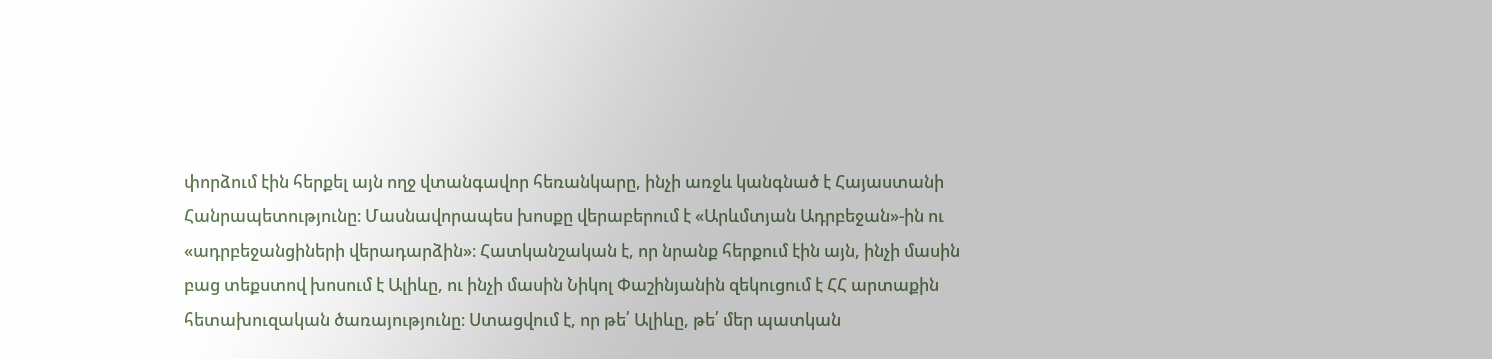փորձում էին հերքել այն ողջ վտանգավոր հեռանկարը, ինչի առջև կանգնած է Հայաստանի Հանրապետությունը։ Մասնավորապես խոսքը վերաբերում է «Արևմտյան Ադրբեջան»-ին ու «ադրբեջանցիների վերադարձին»։ Հատկանշական է, որ նրանք հերքում էին այն, ինչի մասին բաց տեքստով խոսում է Ալիևը, ու ինչի մասին Նիկոլ Փաշինյանին զեկուցում է ՀՀ արտաքին հետախուզական ծառայությունը։ Ստացվում է, որ թե՛ Ալիևը, թե՛ մեր պատկան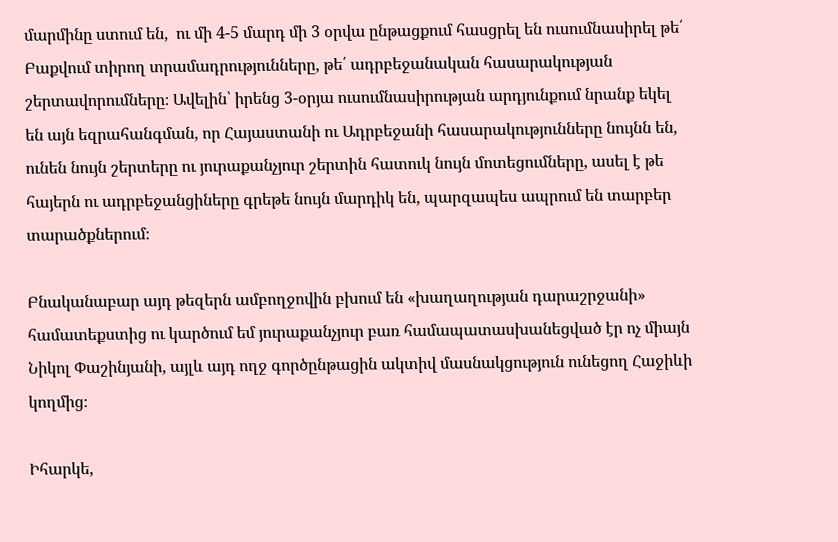մարմինը ստում են,  ու մի 4-5 մարդ մի 3 օրվա ընթացքում հասցրել են ուսումնասիրել թե՛ Բաքվում տիրող տրամադրությունները, թե՛ ադրբեջանական հասարակության շերտավորումները։ Ավելին՝ իրենց 3-օրյա ուսումնասիրության արդյունքում նրանք եկել են այն եզրահանգման, որ Հայաստանի ու Ադրբեջանի հասարակությունները նույնն են, ունեն նույն շերտերը ու յուրաքանչյուր շերտին հատուկ նույն մոտեցումները, ասել է թե հայերն ու ադրբեջանցիները գրեթե նույն մարդիկ են, պարզապես ապրում են տարբեր տարածքներում։

Բնականաբար այդ թեզերն ամբողջովին բխում են «խաղաղության դարաշրջանի» համատեքստից ու կարծում եմ յուրաքանչյուր բառ համապատասխանեցված էր ոչ միայն Նիկոլ Փաշինյանի, այլև այդ ողջ գործընթացին ակտիվ մասնակցություն ունեցող Հաջիևի կողմից։

Իհարկե,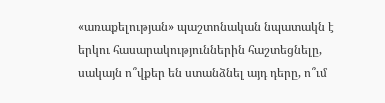«առաքելության» պաշտոնական նպատակն է երկու հասարակություններին հաշտեցնելը, սակայն ո՞վքեր են ստանձնել այդ դերը, ո՞ւմ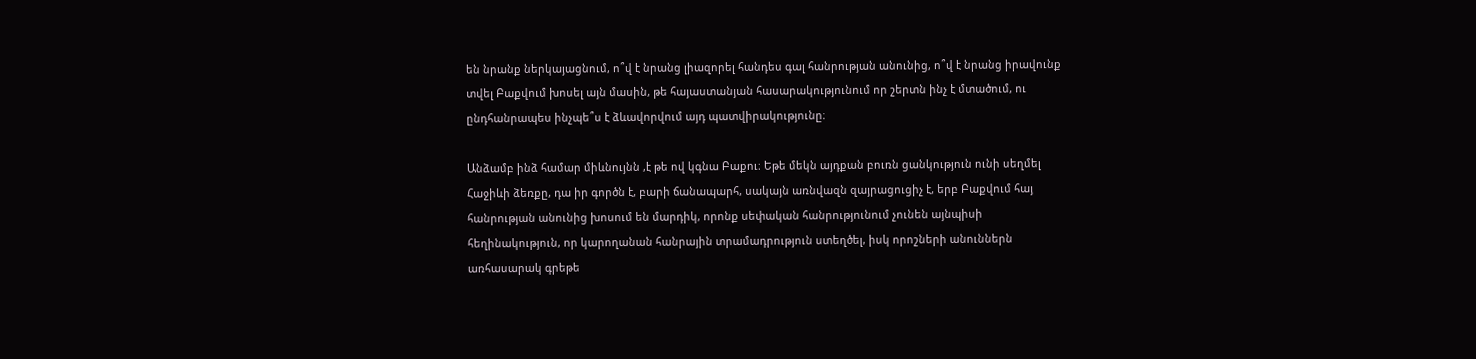են նրանք ներկայացնում, ո՞վ է նրանց լիազորել հանդես գալ հանրության անունից, ո՞վ է նրանց իրավունք տվել Բաքվում խոսել այն մասին, թե հայաստանյան հասարակությունում որ շերտն ինչ է մտածում, ու ընդհանրապես ինչպե՞ս է ձևավորվում այդ պատվիրակությունը։

Անձամբ ինձ համար միևնույնն ,է թե ով կգնա Բաքու։ Եթե մեկն այդքան բուռն ցանկություն ունի սեղմել Հաջիևի ձեռքը, դա իր գործն է, բարի ճանապարհ, սակայն առնվազն զայրացուցիչ է, երբ Բաքվում հայ հանրության անունից խոսում են մարդիկ, որոնք սեփական հանրությունում չունեն այնպիսի հեղինակություն, որ կարողանան հանրային տրամադրություն ստեղծել, իսկ որոշների անուններն առհասարակ գրեթե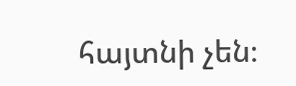հայտնի չեն։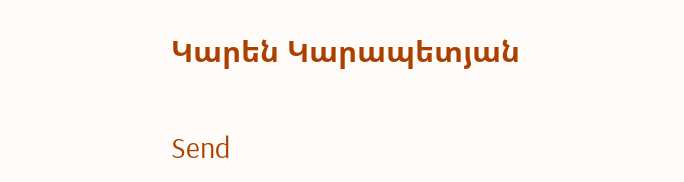Կարեն Կարապետյան

Send